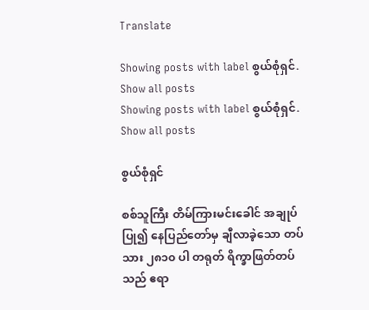Translate

Showing posts with label စွယ်စုံရှင်. Show all posts
Showing posts with label စွယ်စုံရှင်. Show all posts

စွယ်စုံရှင်

စစ်သူကြီး တိမ်ကြားမင်းခေါင် အချုပ်ပြု၍ နေပြည်တော်မှ ချီလာခဲ့သော တပ်သား ၂၈၁၀ ပါ တရုတ် ရိက္ခာဖြတ်တပ်သည် ဧရာ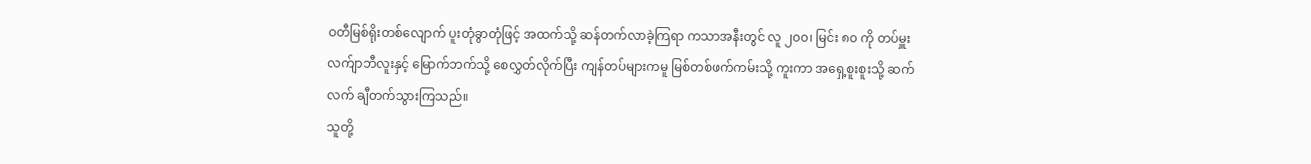ဝတီမြစ်ရိုးတစ်လျောက် ပူးတုံခွာတုံဖြင့် အထက်သို့ ဆန်တက်လာခဲ့ကြရာ ကသာအနီးတွင် လူ ၂၀၀၊ မြင်း ၈၀ ကို တပ်မှူး လက်ျာဘီလူးနှင့် မြောက်ဘက်သို့ စေလွှတ်လိုက်ပြီး ကျန်တပ်များကမူ မြစ်တစ်ဖက်ကမ်းသို့ ကူးကာ အရှေ့စူးစူးသို့ ဆက်လက် ချီတက်သွားကြသည်။
သူတို့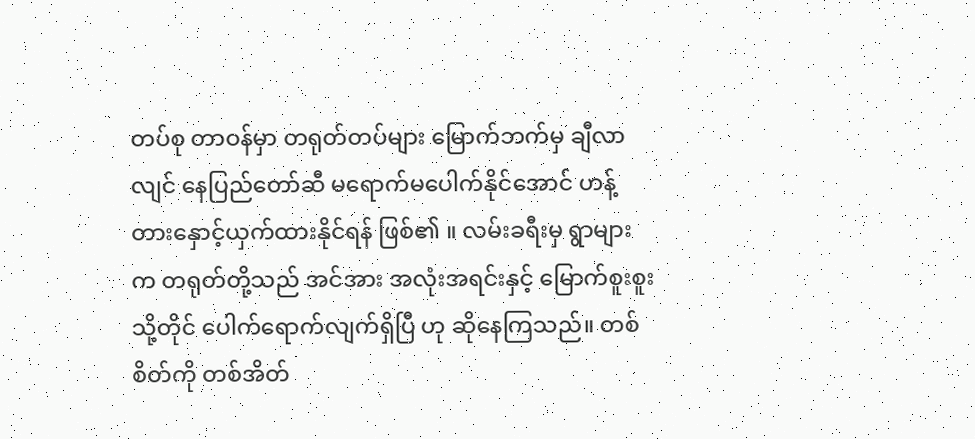တပ်စု တာဝန်မှာ တရုတ်တပ်များ မြောက်ဘက်မှ ချီလာလျင် နေပြည်တော်ဆီ မရောက်မပေါက်နိုင်အောင် ဟန့်တားနှောင့်ယှက်ထားနိုင်ရန် ဖြစ်၏ ။ လမ်းခရီးမှ ရွာများက တရုတ်တို့သည် အင်အား အလုံးအရင်းနှင့် မြောက်စူးစူးသို့တိုင် ပေါက်ရောက်လျက်ရှိပြီ ဟု ဆိုနေကြသည်။ တစ်စိတ်ကို တစ်အိတ်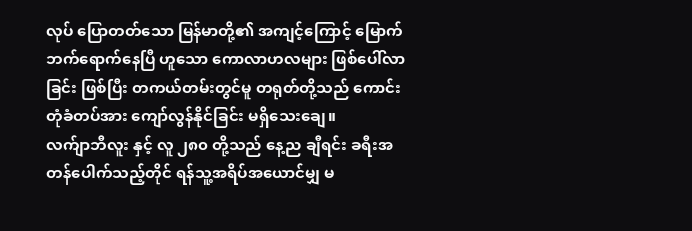လုပ် ပြောတတ်သော မြန်မာတို့၏ အကျင့်ကြောင့် မြောက်ဘက်ရောက်နေပြီ ဟူသော ကောလာဟလများ ဖြစ်ပေါ်လာခြင်း ဖြစ်ပြီး တကယ်တမ်းတွင်မူ တရုတ်တို့သည် ကောင်းတုံခံတပ်အား ကျော်လွန်နိုင်ခြင်း မရှိသေးချေ။
လက်ျာဘီလူး နှင့် လူ ၂၈၀ တို့သည် နေ့ည ချီရင်း ခရီးအတန်ပေါက်သည့်တိုင် ရန်သူ့အရိပ်အယောင်မျှ မ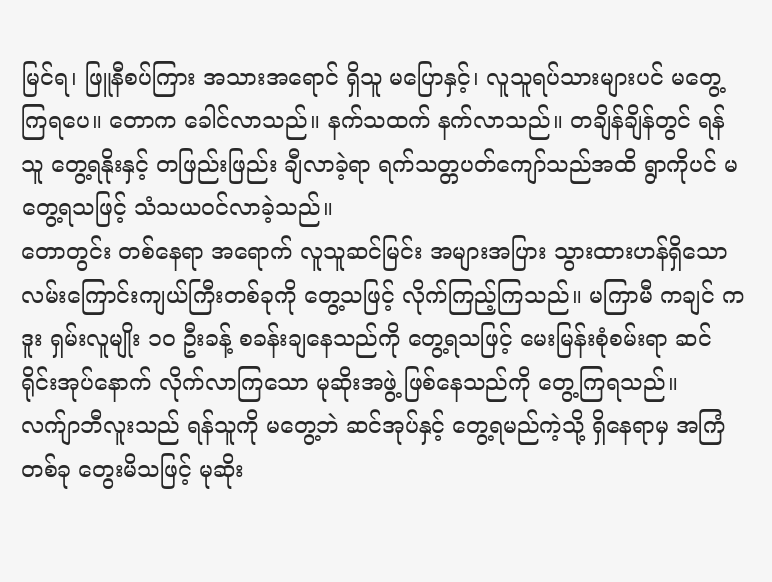မြင်ရ၊ ဖြူနီစပ်ကြား အသားအရောင် ရှိသူ မပြောနှင့်၊ လူသူရပ်သားများပင် မတွေ့ကြရပေ။ တောက ခေါင်လာသည်။ နက်သထက် နက်လာသည်။ တချိန်ချိန်တွင် ရန်သူ တွေ့ရနိုးနှင့် တဖြည်းဖြည်း ချီလာခဲ့ရာ ရက်သတ္တပတ်ကျော်သည်အထိ ရွာကိုပင် မတွေ့ရသဖြင့် သံသယဝင်လာခဲ့သည်။
တောတွင်း တစ်နေရာ အရောက် လူသူဆင်မြင်း အများအပြား သွားထားဟန်ရှိသော လမ်းကြောင်းကျယ်ကြီးတစ်ခုကို တွေ့သဖြင့် လိုက်ကြည့်ကြသည်။ မကြာမီ ကချင် ကဒူး ရှမ်းလူမျိုး ၁၀ ဦးခန့် စခန်းချနေသည်ကို တွေ့ရသဖြင့် မေးမြန်းစုံစမ်းရာ ဆင်ရိုင်းအုပ်နောက် လိုက်လာကြသော မုဆိုးအဖွဲ့ ဖြစ်နေသည်ကို တွေ့ကြရသည်။
လက်ျာဘီလူးသည် ရန်သူကို မတွေ့ဘဲ ဆင်အုပ်နှင့် တွေ့ရမည်ကဲ့သို့ ရှိနေရာမှ အကြံတစ်ခု တွေးမိသဖြင့် မုဆိုး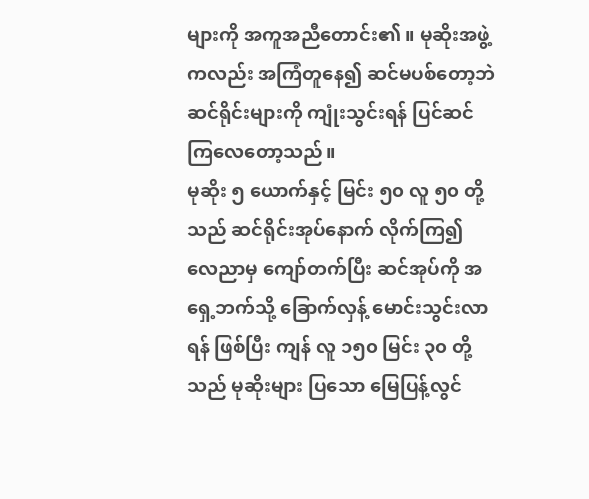များကို အကူအညီတောင်း၏ ။ မုဆိုးအဖွဲ့ကလည်း အကြံတူနေ၍ ဆင်မပစ်တော့ဘဲ ဆင်ရိုင်းများကို ကျုံးသွင်းရန် ပြင်ဆင်ကြလေတော့သည်။
မုဆိုး ၅ ယောက်နှင့် မြင်း ၅၀ လူ ၅၀ တို့သည် ဆင်ရိုင်းအုပ်နောက် လိုက်ကြ၍ လေညာမှ ကျော်တက်ပြီး ဆင်အုပ်ကို အရှေ့ဘက်သို့ ခြောက်လှန့် မောင်းသွင်းလာရန် ဖြစ်ပြီး ကျန် လူ ၁၅၀ မြင်း ၃၀ တို့သည် မုဆိုးများ ပြသော မြေပြန့်လွင်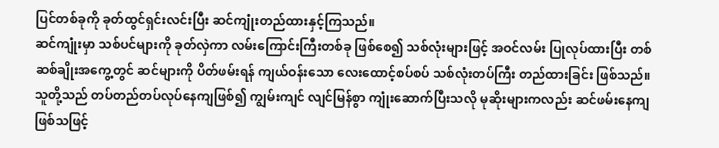ပြင်တစ်ခုကို ခုတ်ထွင်ရှင်းလင်းပြီး ဆင်ကျုံးတည်ထားနှင့်ကြသည်။
ဆင်ကျုံးမှာ သစ်ပင်များကို ခုတ်လှဲကာ လမ်းကြောင်းကြီးတစ်ခု ဖြစ်စေ၍ သစ်လုံးများဖြင့် အဝင်လမ်း ပြုလုပ်ထားပြီး တစ်ဆစ်ချိုးအကွေ့တွင် ဆင်များကို ပိတ်ဖမ်းရန် ကျယ်ဝန်းသော လေးထောင့်စပ်စပ် သစ်လုံးတပ်ကြီး တည်ထားခြင်း ဖြစ်သည်။ သူတို့သည် တပ်တည်တပ်လုပ်နေကျဖြစ်၍ ကျွမ်းကျင် လျင်မြန်စွာ ကျုံးဆောက်ပြီးသလို မုဆိုးများကလည်း ဆင်ဖမ်းနေကျဖြစ်သဖြင့်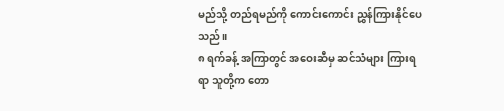မည်သို့ တည်ရမည်ကို ကောင်းကောင်း ညွှန်ကြားနိုင်ပေသည်။
၈ ရက်ခန့် အကြာတွင် အဝေးဆီမှ ဆင်သံများ ကြားရရာ သူတို့က တော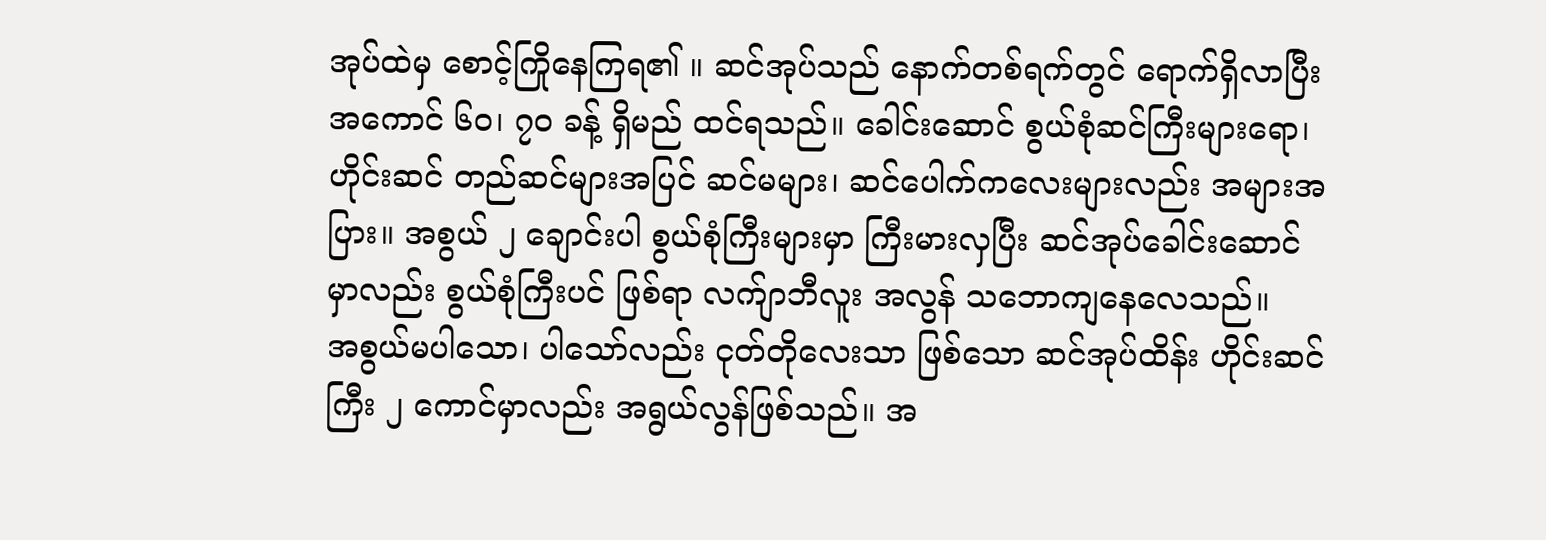အုပ်ထဲမှ စောင့်ကြိုနေကြရ၏ ။ ဆင်အုပ်သည် နောက်တစ်ရက်တွင် ရောက်ရှိလာပြီး အကောင် ၆၀၊ ၇၀ ခန့် ရှိမည် ထင်ရသည်။ ခေါင်းဆောင် စွယ်စုံဆင်ကြီးများရော၊ ဟိုင်းဆင် တည်ဆင်များအပြင် ဆင်မများ၊ ဆင်ပေါက်ကလေးများလည်း အများအပြား။ အစွယ် ၂ ချောင်းပါ စွယ်စုံကြီးများမှာ ကြီးမားလှပြီး ဆင်အုပ်ခေါင်းဆောင်မှာလည်း စွယ်စုံကြီးပင် ဖြစ်ရာ လက်ျာဘီလူး အလွန် သဘောကျနေလေသည်။
အစွယ်မပါသော၊ ပါသော်လည်း ငုတ်တိုလေးသာ ဖြစ်သော ဆင်အုပ်ထိန်း ဟိုင်းဆင်ကြီး ၂ ကောင်မှာလည်း အရွယ်လွန်ဖြစ်သည်။ အ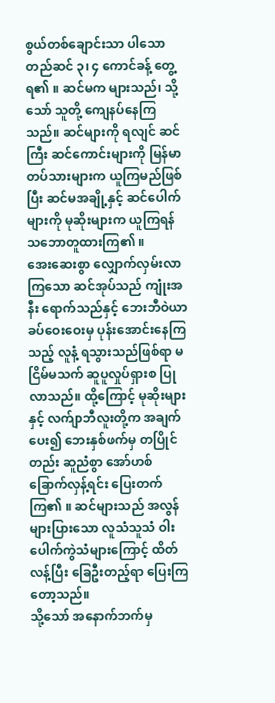စွယ်တစ်ချောင်းသာ ပါသော တည်ဆင် ၃၊ ၄ ကောင်ခန့် တွေ့ရ၏ ။ ဆင်မက များသည်၊ သို့သော် သူတို့ ကျေနပ်နေကြသည်။ ဆင်များကို ရလျင် ဆင်ကြီး ဆင်ကောင်းများကို မြန်မာတပ်သားများက ယူကြမည်ဖြစ်ပြီး ဆင်မအချို့နှင့် ဆင်ပေါက်များကို မုဆိုးများက ယူကြရန် သဘောတူထားကြ၏ ။
အေးဆေးစွာ လျှောက်လှမ်းလာကြသော ဆင်အုပ်သည် ကျုံးအနီး ရောက်သည်နှင့် ဘေးဘီဝဲယာ ခပ်ဝေးဝေးမှ ပုန်းအောင်းနေကြသည့် လူနံ့ ရသွားသည်ဖြစ်ရာ မငြိမ်မသက် ဆူပူလှုပ်ရှားစ ပြုလာသည်။ ထို့ကြောင့် မုဆိုးများနှင့် လက်ျာဘီလူးတို့က အချက်ပေး၍ ဘေးနှစ်ဖက်မှ တပြိုင်တည်း ဆူညံစွာ အော်ဟစ် ခြောက်လှန့်ရင်း ပြေးတက်ကြ၏ ။ ဆင်များသည် အလွန်များပြားသော လူသံသူသံ ဝါးပေါက်ကွဲသံများကြောင့် ထိတ်လန့်ပြီး ခြေဦးတည့်ရာ ပြေးကြတော့သည်။
သို့သော် အနောက်ဘက်မှ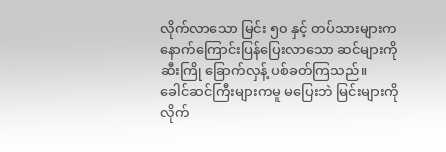လိုက်လာသော မြင်း ၅၀ နှင့် တပ်သားများက နောက်ကြောင်းပြန်ပြေးလာသော ဆင်များကို ဆီးကြို ခြောက်လှန့် ပစ်ခတ်ကြသည်။ ခေါင်ဆင်ကြီးများကမူ မပြေးဘဲ မြင်းများကို လိုက်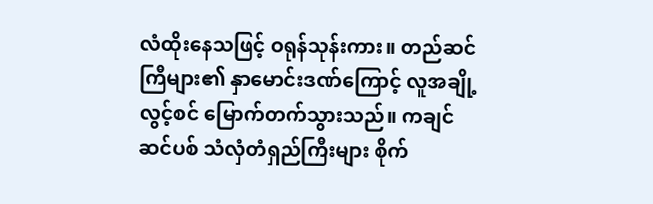လံထိုးနေသဖြင့် ဝရုန်သုန်းကား။ တည်ဆင်ကြီများ၏ နှာမောင်းဒဏ်ကြောင့် လူအချို့ လွင့်စင် မြောက်တက်သွားသည်။ ကချင် ဆင်ပစ် သံလှံတံရှည်ကြီးများ စိုက်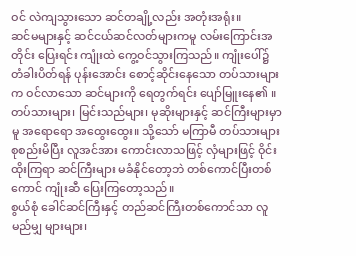ဝင် လဲကျသွားသော ဆင်တချို့လည်း အတုံးအရုံး။
ဆင်မများနှင့် ဆင်ငယ်ဆင်လတ်များကမူ လမ်းကြောင်းအတိုင်း ပြေးရင်း ကျုံးထဲ ကွေ့ဝင်သွားကြသည်။ ကျုံးပေါ်၌ တံခါးပိတ်ရန် ပုန်းအောင်း စောင့်ဆိုင်းနေသော တပ်သားများက ဝင်လာသော ဆင်များကို ရေတွက်ရင်း ပျော်မြူးနေ၏ ။ တပ်သားများ၊ မြင်းသည်များ၊ မုဆိုးများနှင့် ဆင်ကြီးများမှာမူ အရောရော အထွေးထွေး။ သို့သော် မကြာမီ တပ်သားများ စုစည်းမိပြီး လူအင်အား ကောင်းလာသဖြင့် လှံများဖြင့် ဝိုင်းထိုးကြရာ ဆင်ကြီးများ မခံနိုင်တော့ဘဲ တစ်ကောင်ပြီးတစ်ကောင် ကျုံးဆီ ပြေးကြတော့သည်။
စွယ်စုံ ခေါင်ဆင်ကြီးနှင့် တည်ဆင်ကြီးတစ်ကောင်သာ လူမည်မျှ များများ၊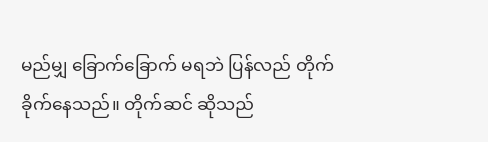မည်မျှ ခြောက်ခြောက် မရဘဲ ပြန်လည် တိုက်ခိုက်နေသည်။ တိုက်ဆင် ဆိုသည်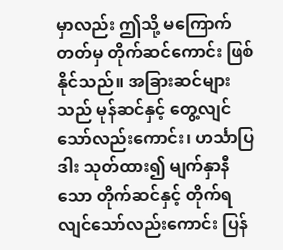မှာလည်း ဤသို့ မကြောက်တတ်မှ တိုက်ဆင်ကောင်း ဖြစ်နိုင်သည်။ အခြားဆင်များသည် မုန်ဆင်နှင့် တွေ့လျင်သော်လည်းကောင်း၊ ဟင်္သာပြဒါး သုတ်ထား၍ မျက်နှာနီသော တိုက်ဆင်နှင့် တိုက်ရလျင်သော်လည်းကောင်း ပြန်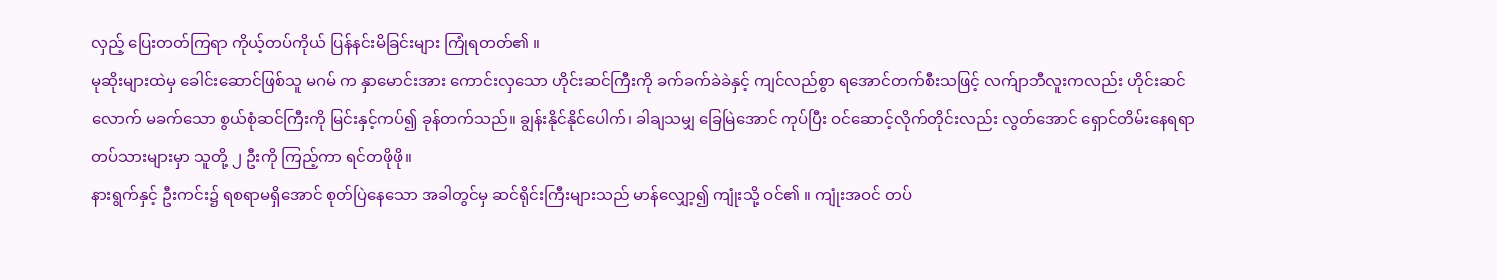လှည့် ပြေးတတ်ကြရာ ကိုယ့်တပ်ကိုယ် ပြန်နင်းမိခြင်းများ ကြုံရတတ်၏ ။
မုဆိုးများထဲမှ ခေါင်းဆောင်ဖြစ်သူ မဂမ် က နှာမောင်းအား ကောင်းလှသော ဟိုင်းဆင်ကြီးကို ခက်ခက်ခဲခဲနှင့် ကျင်လည်စွာ ရအောင်တက်စီးသဖြင့် လက်ျာဘီလူးကလည်း ဟိုင်းဆင်လောက် မခက်သော စွယ်စုံဆင်ကြီးကို မြင်းနှင့်ကပ်၍ ခုန်တက်သည်။ ချွန်းနိုင်နိုင်ပေါက်၊ ခါချသမျှ ခြေမြဲအောင် ကုပ်ပြီး ဝင်ဆောင့်လိုက်တိုင်းလည်း လွတ်အောင် ရှောင်တိမ်းနေရရာ တပ်သားများမှာ သူတို့ ၂ ဦးကို ကြည့်ကာ ရင်တဖိုဖို။
နားရွက်နှင့် ဦးကင်း၌ ရစရာမရှိအောင် စုတ်ပြဲနေသော အခါတွင်မှ ဆင်ရိုင်းကြီးများသည် မာန်လျှော့၍ ကျုံးသို့ ဝင်၏ ။ ကျုံးအဝင် တပ်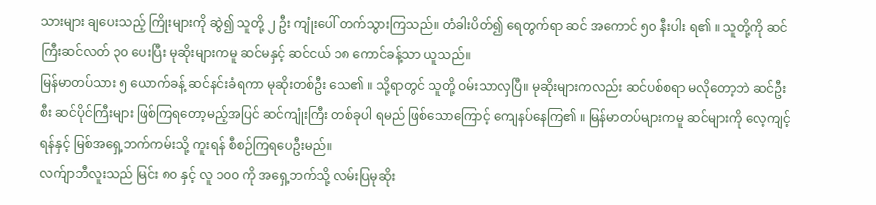သားများ ချပေးသည့် ကြိုးများကို ဆွဲ၍ သူတို့ ၂ ဦး ကျုံးပေါ် တက်သွားကြသည်။ တံခါးပိတ်၍ ရေတွက်ရာ ဆင် အကောင် ၅၀ နီးပါး ရ၏ ။ သူတို့ကို ဆင်ကြီးဆင်လတ် ၃၀ ပေးပြီး မုဆိုးများကမူ ဆင်မနှင့် ဆင်ငယ် ၁၈ ကောင်ခန့်သာ ယူသည်။
မြန်မာတပ်သား ၅ ယောက်ခန့် ဆင်နင်းခံရကာ မုဆိုးတစ်ဦး သေ၏ ။ သို့ရာတွင် သူတို့ ဝမ်းသာလှပြီ။ မုဆိုးများကလည်း ဆင်ပစ်စရာ မလိုတော့ဘဲ ဆင်ဦးစီး ဆင်ပိုင်ကြီးများ ဖြစ်ကြရတော့မည့်အပြင် ဆင်ကျုံးကြီး တစ်ခုပါ ရမည် ဖြစ်သောကြောင့် ကျေနပ်နေကြ၏ ။ မြန်မာတပ်များကမူ ဆင်များကို လေ့ကျင့်ရန်နှင့် မြစ်အရှေ့ဘက်ကမ်းသို့ ကူးရန် စီစဉ်ကြရပေဦးမည်။
လက်ျာဘီလူးသည် မြင်း ၈၀ နှင့် လူ ၁၀၀ ကို အရှေ့ဘက်သို့ လမ်းပြမုဆိုး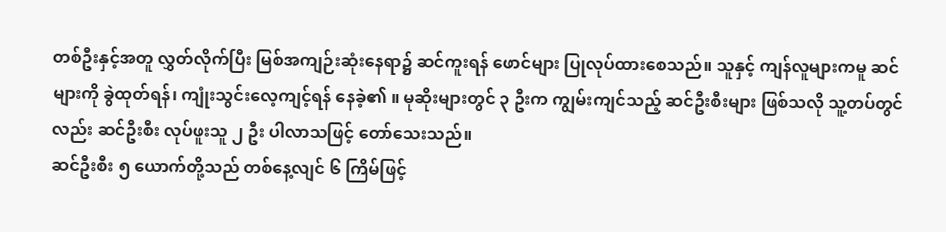တစ်ဦးနှင့်အတူ လွှတ်လိုက်ပြီး မြစ်အကျဉ်းဆုံးနေရာ၌ ဆင်ကူးရန် ဖောင်များ ပြုလုပ်ထားစေသည်။ သူနှင့် ကျန်လူများကမူ ဆင်များကို ခွဲထုတ်ရန်၊ ကျုံးသွင်းလေ့ကျင့်ရန် နေခဲ့၏ ။ မုဆိုးများတွင် ၃ ဦးက ကျွမ်းကျင်သည့် ဆင်ဦးစီးများ ဖြစ်သလို သူ့တပ်တွင်လည်း ဆင်ဦးစီး လုပ်ဖူးသူ ၂ ဦး ပါလာသဖြင့် တော်သေးသည်။
ဆင်ဦးစီး ၅ ယောက်တို့သည် တစ်နေ့လျင် ၆ ကြိမ်ဖြင့်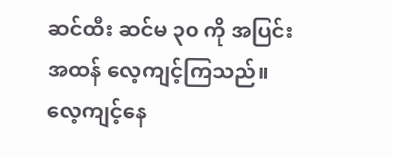ဆင်ထီး ဆင်မ ၃၀ ကို အပြင်းအထန် လေ့ကျင့်ကြသည်။ လေ့ကျင့်နေ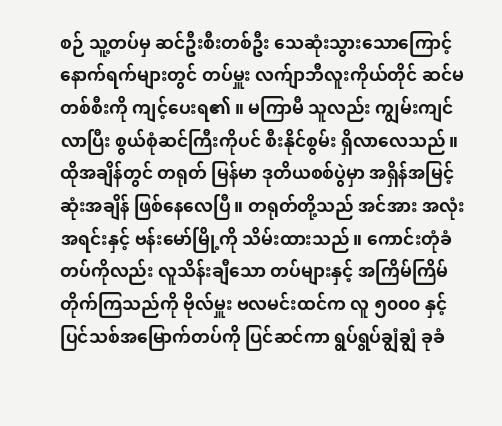စဉ် သူ့တပ်မှ ဆင်ဦးစီးတစ်ဦး သေဆုံးသွားသောကြောင့် နောက်ရက်များတွင် တပ်မှူး လက်ျာဘီလူးကိုယ်တိုင် ဆင်မတစ်စီးကို ကျင့်ပေးရ၏ ။ မကြာမီ သူလည်း ကျွမ်းကျင်လာပြီး စွယ်စုံဆင်ကြီးကိုပင် စီးနိုင်စွမ်း ရှိလာလေသည်။
ထိုအချိန်တွင် တရုတ် မြန်မာ ဒုတိယစစ်ပွဲမှာ အရှိန်အမြင့်ဆုံးအချိန် ဖြစ်နေလေပြီ။ တရုတ်တို့သည် အင်အား အလုံးအရင်းနှင့် ဗန်းမော်မြို့ကို သိမ်းထားသည်။ ကောင်းတုံခံတပ်ကိုလည်း လူသိန်းချီသော တပ်များနှင့် အကြိမ်ကြိမ် တိုက်ကြသည်ကို ဗိုလ်မှူး ဗလမင်းထင်က လူ ၅၀၀၀ နှင့် ပြင်သစ်အမြောက်တပ်ကို ပြင်ဆင်ကာ ရွပ်ရွပ်ချွံချွံ ခုခံ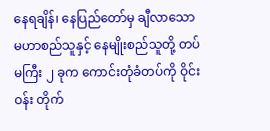နေရချိန်၊ နေပြည်တော်မှ ချီလာသော မဟာစည်သူနှင့် နေမျိုးစည်သူတို့ တပ်မကြီး ၂ ခုက ကောင်းတုံခံတပ်ကို ဝိုင်းဝန်း တိုက်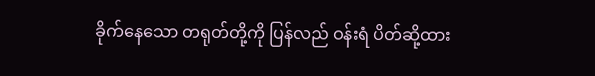ခိုက်နေသော တရုတ်တို့ကို ပြန်လည် ဝန်းရံ ပိတ်ဆို့ထား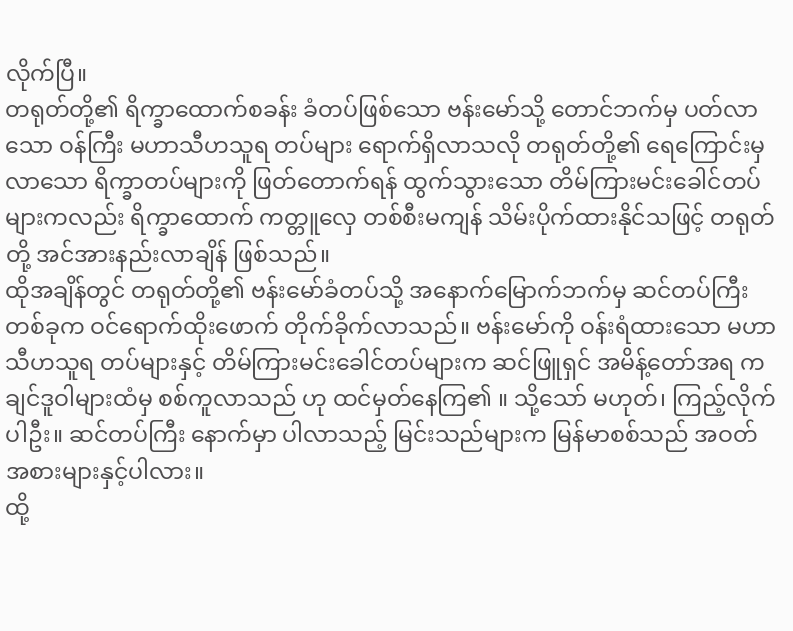လိုက်ပြီ။
တရုတ်တို့၏ ရိက္ခာထောက်စခန်း ခံတပ်ဖြစ်သော ဗန်းမော်သို့ တောင်ဘက်မှ ပတ်လာသော ဝန်ကြီး မဟာသီဟသူရ တပ်များ ရောက်ရှိလာသလို တရုတ်တို့၏ ရေကြောင်းမှ လာသော ရိက္ခာတပ်များကို ဖြတ်တောက်ရန် ထွက်သွားသော တိမ်ကြားမင်းခေါင်တပ်များကလည်း ရိက္ခာထောက် ကတ္တူလှေ တစ်စီးမကျန် သိမ်းပိုက်ထားနိုင်သဖြင့် တရုတ်တို့ အင်အားနည်းလာချိန် ဖြစ်သည်။
ထိုအချိန်တွင် တရုတ်တို့၏ ဗန်းမော်ခံတပ်သို့ အနောက်မြောက်ဘက်မှ ဆင်တပ်ကြီးတစ်ခုက ဝင်ရောက်ထိုးဖောက် တိုက်ခိုက်လာသည်။ ဗန်းမော်ကို ဝန်းရံထားသော မဟာသီဟသူရ တပ်များနှင့် တိမ်ကြားမင်းခေါင်တပ်များက ဆင်ဖြူရှင် အမိန့်တော်အရ ကချင်ဒူဝါများထံမှ စစ်ကူလာသည် ဟု ထင်မှတ်နေကြ၏ ။ သို့သော် မဟုတ်၊ ကြည့်လိုက်ပါဦး။ ဆင်တပ်ကြီး နောက်မှာ ပါလာသည့် မြင်းသည်များက မြန်မာစစ်သည် အဝတ်အစားများနှင့်ပါလား။
ထို့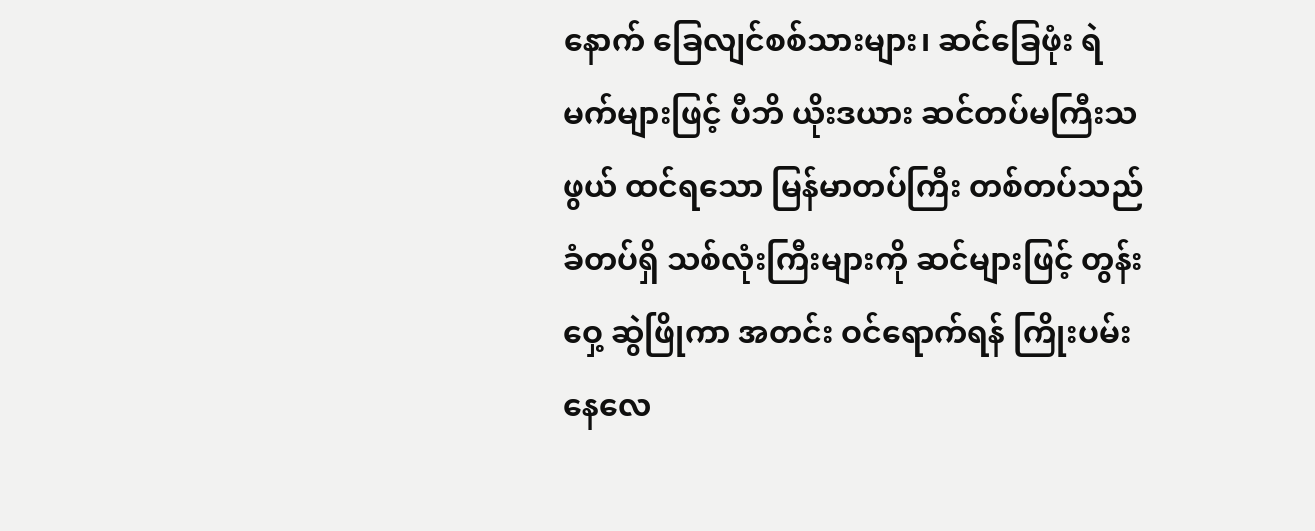နောက် ခြေလျင်စစ်သားများ၊ ဆင်ခြေဖုံး ရဲမက်များဖြင့် ပီဘိ ယိုးဒယား ဆင်တပ်မကြီးသဖွယ် ထင်ရသော မြန်မာတပ်ကြီး တစ်တပ်သည် ခံတပ်ရှိ သစ်လုံးကြီးများကို ဆင်များဖြင့် တွန်းဝှေ့ ဆွဲဖြိုကာ အတင်း ဝင်ရောက်ရန် ကြိုးပမ်းနေလေ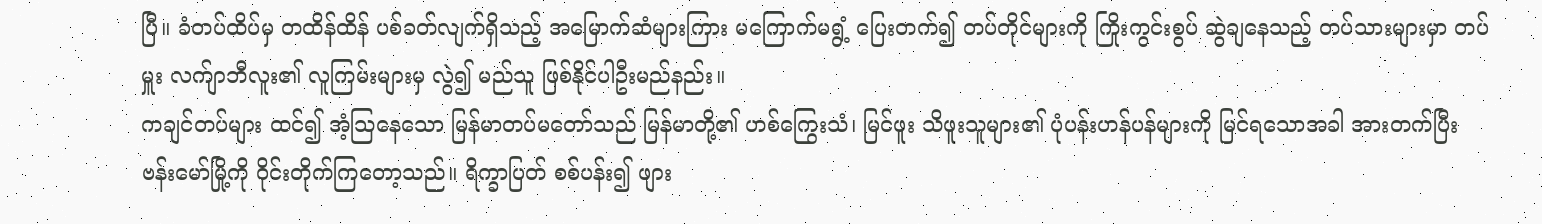ပြီ။ ခံတပ်ထိပ်မှ တထိန်ထိန် ပစ်ခတ်လျက်ရှိသည့် အမြောက်ဆံများကြား မကြောက်မရွံ့ ပြေးတက်၍ တပ်တိုင်များကို ကြိုးကွင်းစွပ် ဆွဲချနေသည့် တပ်သားများမှာ တပ်မှူး လက်ျာဘီလူး၏ လူကြမ်းများမှ လွဲ၍ မည်သူ ဖြစ်နိုင်ပါဦးမည်နည်း။
ကချင်တပ်များ ထင်၍ အံ့သြနေသော မြန်မာတပ်မတော်သည် မြန်မာတို့၏ ဟစ်ကြွေးသံ၊ မြင်ဖူး သိဖူးသူများ၏ ပုံပန်းဟန်ပန်များကို မြင်ရသောအခါ အားတက်ပြီး ဗန်းမော်မြို့ကို ဝိုင်းတိုက်ကြတော့သည်။ ရိက္ခာပြတ် စစ်ပန်း၍ ဖျား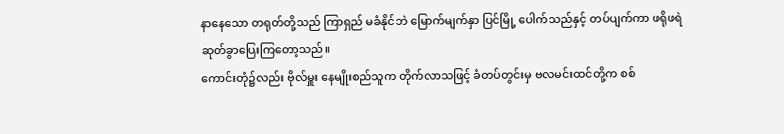နာနေသော တရုတ်တို့သည် ကြာရှည် မခံနိုင်ဘဲ မြောက်မျက်နှာ ပြင်မြို့ ပေါက်သည်နှင့် တပ်ပျက်ကာ ဖရိုဖရဲ ဆုတ်ခွာပြေးကြတော့သည်။
ကောင်းတုံ၌လည်း ဗိုလ်မှူး နေမျိုးစည်သူက တိုက်လာသဖြင့် ခံတပ်တွင်းမှ ဗလမင်းထင်တို့က စစ်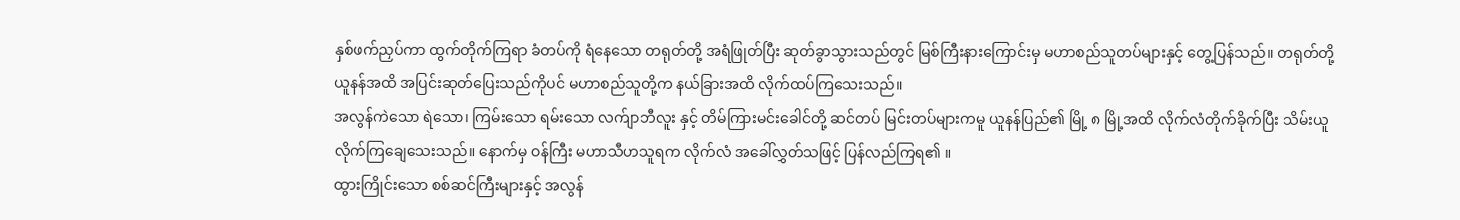နှစ်ဖက်ညှပ်ကာ ထွက်တိုက်ကြရာ ခံတပ်ကို ရံနေသော တရုတ်တို့ အရံဖြုတ်ပြီး ဆုတ်ခွာသွားသည်တွင် မြစ်ကြီးနားကြောင်းမှ မဟာစည်သူတပ်များနှင့် တွေ့ပြန်သည်။ တရုတ်တို့ ယူနန်အထိ အပြင်းဆုတ်ပြေးသည်ကိုပင် မဟာစည်သူတို့က နယ်ခြားအထိ လိုက်ထပ်ကြသေးသည်။
အလွန်ကဲသော ရဲသော၊ ကြမ်းသော ရမ်းသော လက်ျာဘီလူး နှင့် တိမ်ကြားမင်းခေါင်တို့ ဆင်တပ် မြင်းတပ်များကမူ ယူနန်ပြည်၏ မြို့ ၈ မြို့အထိ လိုက်လံတိုက်ခိုက်ပြီး သိမ်းယူလိုက်ကြချေသေးသည်။ နောက်မှ ဝန်ကြီး မဟာသီဟသူရက လိုက်လံ အခေါ်လွှတ်သဖြင့် ပြန်လည်ကြရ၏ ။
ထွားကြိုင်းသော စစ်ဆင်ကြီးများနှင့် အလွန်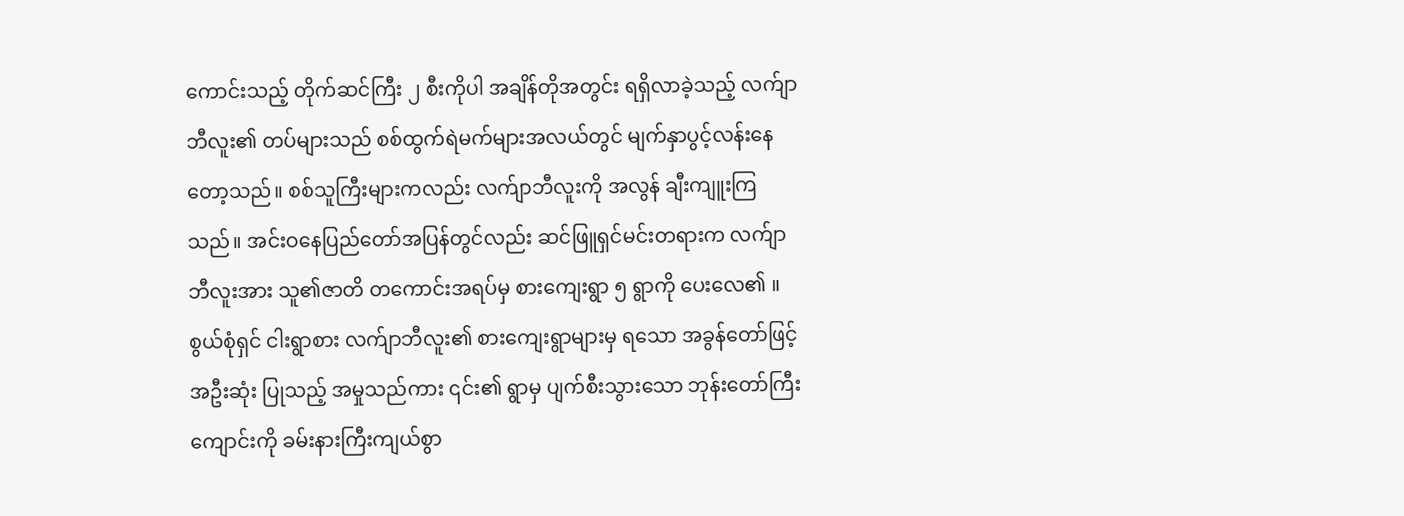ကောင်းသည့် တိုက်ဆင်ကြီး ၂ စီးကိုပါ အချိန်တိုအတွင်း ရရှိလာခဲ့သည့် လက်ျာဘီလူး၏ တပ်များသည် စစ်ထွက်ရဲမက်များအလယ်တွင် မျက်နှာပွင့်လန်းနေတော့သည်။ စစ်သူကြီးများကလည်း လက်ျာဘီလူးကို အလွန် ချီးကျူးကြသည်။ အင်းဝနေပြည်တော်အပြန်တွင်လည်း ဆင်ဖြူရှင်မင်းတရားက လက်ျာဘီလူးအား သူ၏ဇာတိ တကောင်းအရပ်မှ စားကျေးရွာ ၅ ရွာကို ပေးလေ၏ ။
စွယ်စုံရှင် ငါးရွာစား လက်ျာဘီလူး၏ စားကျေးရွာများမှ ရသော အခွန်တော်ဖြင့် အဦးဆုံး ပြုသည့် အမှုသည်ကား ၎င်း၏ ရွာမှ ပျက်စီးသွားသော ဘုန်းတော်ကြီးကျောင်းကို ခမ်းနားကြီးကျယ်စွာ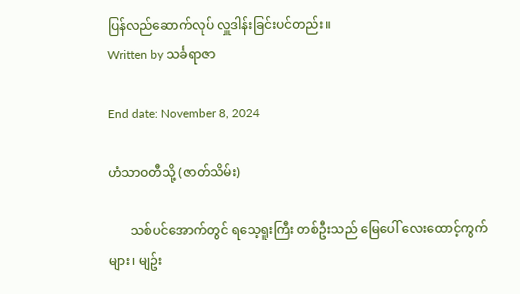ပြန်လည်ဆောက်လုပ် လှူဒါန်းခြင်းပင်တည်း။
Written by သင်္ခရာဇာ

End date: November 8, 2024

ဟံသာဝတီသို့ (ဇာတ်သိမ်း)

       သစ်ပင်အောက်တွင် ရသေ့ရူးကြီး တစ်ဦးသည် မြေပေါ် လေးထောင့်ကွက်များ၊ မျဥ်း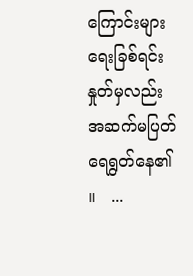ကြောင်းများ ရေးခြစ်ရင်း နှုတ်မှလည်း အဆက်မပြတ် ရေရွတ်နေ၏ ။   ...